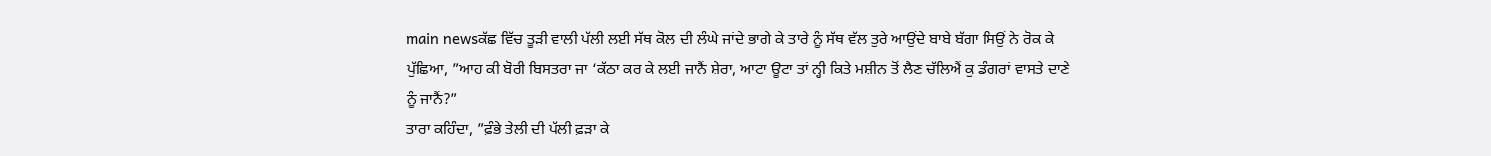main newsਕੱਛ ਵਿੱਚ ਤੂੜੀ ਵਾਲੀ ਪੱਲੀ ਲਈ ਸੱਥ ਕੋਲ ਦੀ ਲੰਘੇ ਜਾਂਦੇ ਭਾਗੇ ਕੇ ਤਾਰੇ ਨੂੰ ਸੱਥ ਵੱਲ ਤੁਰੇ ਆਉਂਦੇ ਬਾਬੇ ਬੱਗਾ ਸਿਉਂ ਨੇ ਰੋਕ ਕੇ ਪੁੱਛਿਆ, ”ਆਹ ਕੀ ਬੋਰੀ ਬਿਸਤਰਾ ਜਾ ‘ਕੱਠਾ ਕਰ ਕੇ ਲਈ ਜਾਨੈਂ ਸ਼ੇਰਾ, ਆਟਾ ਊਟਾ ਤਾਂ ਨ੍ਹੀ ਕਿਤੇ ਮਸ਼ੀਨ ਤੋਂ ਲੈਣ ਚੱਲਿਐਂ ਕੁ ਡੰਗਰਾਂ ਵਾਸਤੇ ਦਾਣੇ ਨੂੰ ਜਾਨੈਂ?”
ਤਾਰਾ ਕਹਿੰਦਾ, ”ਫ਼ੰਭੇ ਤੇਲੀ ਦੀ ਪੱਲੀ ਫ਼ੜਾ ਕੇ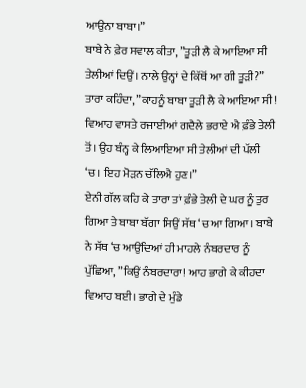ਆਉਨਾ ਬਾਬਾ।”
ਬਾਬੇ ਨੇ ਫ਼ੇਰ ਸਵਾਲ ਕੀਤਾ, ”ਤੂੜੀ ਲੈ ਕੇ ਆਇਆ ਸੀ ਤੇਲੀਆਂ ਦਿਉਂ। ਨਾਲੇ ਉਨ੍ਹਾਂ ਦੇ ਕਿੱਥੋਂ ਆ ਗੀ ਤੂੜੀ?”
ਤਾਰਾ ਕਹਿੰਦਾ, ”ਕਾਹਨੂੰ ਬਾਬਾ ਤੂੜੀ ਲੈ ਕੇ ਆਇਆ ਸੀ! ਵਿਆਹ ਵਾਸਤੇ ਰਜਾਈਆਂ ਗਦੈਲੇ ਭਰਾਏ ਐ ਫ਼ੰਭੇ ਤੇਲੀ ਤੋਂ। ਉਹ ਬੰਨ੍ਹ ਕੇ ਲਿਆਇਆ ਸੀ ਤੇਲੀਆਂ ਦੀ ਪੱਲੀ ‘ਚ। ਇਹ ਮੋੜਨ ਚੱਲਿਐ ਹੁਣ।”
ਏਨੀ ਗੱਲ ਕਹਿ ਕੇ ਤਾਰਾ ਤਾਂ ਫ਼ੰਭੇ ਤੇਲੀ ਦੇ ਘਰ ਨੂੰ ਤੁਰ ਗਿਆ ਤੇ ਬਾਬਾ ਬੱਗਾ ਸਿਉਂ ਸੱਥ ‘ਚ ਆ ਗਿਆ। ਬਾਬੇ ਨੇ ਸੱਥ ‘ਚ ਆਉਂਦਿਆਂ ਹੀ ਮਾਹਲੇ ਨੰਬਰਦਾਰ ਨੂੰ ਪੁੱਛਿਆ, ”ਕਿਉਂ ਨੰਬਰਦਾਰਾ! ਆਹ ਭਾਗੇ ਕੇ ਕੀਹਦਾ ਵਿਆਹ ਬਈ। ਭਾਗੇ ਦੇ ਮੁੰਡੇ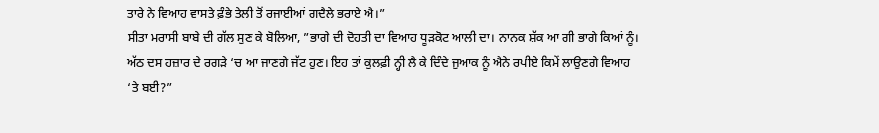ਤਾਰੇ ਨੇ ਵਿਆਹ ਵਾਸਤੇ ਫ਼ੰਭੇ ਤੇਲੀ ਤੋਂ ਰਜਾਈਆਂ ਗਦੈਲੇ ਭਰਾਏ ਐ।”
ਸੀਤਾ ਮਰਾਸੀ ਬਾਬੇ ਦੀ ਗੱਲ ਸੁਣ ਕੇ ਬੋਲਿਆ, ”ਭਾਗੇ ਦੀ ਦੋਹਤੀ ਦਾ ਵਿਆਹ ਧੂੜਕੋਟ ਆਲੀ ਦਾ। ਨਾਨਕ ਸ਼ੱਕ ਆ ਗੀ ਭਾਗੇ ਕਿਆਂ ਨੂੰ। ਅੱਠ ਦਸ ਹਜ਼ਾਰ ਦੇ ਰਗੜੇ ‘ਚ ਆ ਜਾਣਗੇ ਜੱਟ ਹੁਣ। ਇਹ ਤਾਂ ਕੁਲਫ਼ੀ ਨ੍ਹੀ ਲੈ ਕੇ ਦਿੰਦੇ ਜੁਆਕ ਨੂੰ ਐਨੇ ਰਪੀਏ ਕਿਮੇਂ ਲਾਉਣਗੇ ਵਿਆਹ ‘ਤੇ ਬਈ?”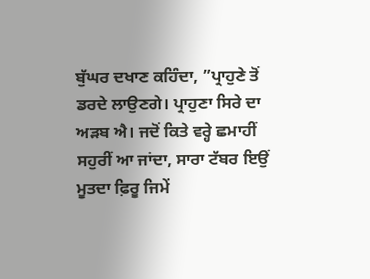ਬੁੱਘਰ ਦਖਾਣ ਕਹਿੰਦਾ, ”ਪ੍ਰਾਹੁਣੇ ਤੋਂ ਡਰਦੇ ਲਾਉਣਗੇ। ਪ੍ਰਾਹੁਣਾ ਸਿਰੇ ਦਾ ਅੜਬ ਐ। ਜਦੋਂ ਕਿਤੇ ਵਰ੍ਹੇ ਛਮਾਹੀਂ ਸਹੁਰੀਂ ਆ ਜਾਂਦਾ, ਸਾਰਾ ਟੱਬਰ ਇਉਂ ਮੂਤਦਾ ਫ਼ਿਰੂ ਜਿਮੇਂ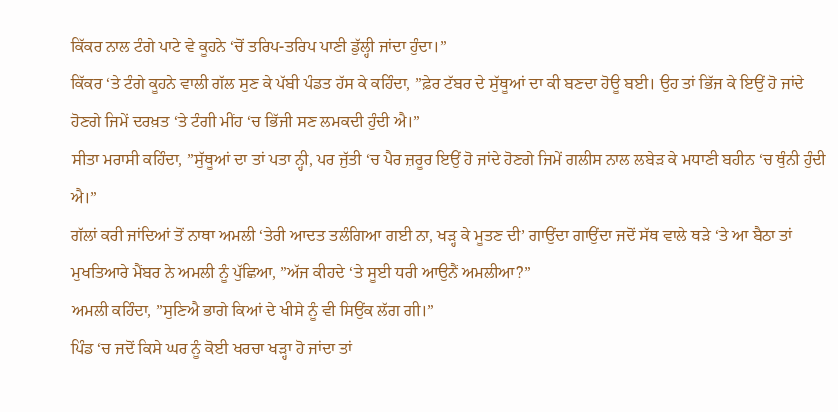ਕਿੱਕਰ ਨਾਲ ਟੰਗੇ ਪਾਟੇ ਵੇ ਕੂਹਨੇ ‘ਚੋਂ ਤਰਿਪ-ਤਰਿਪ ਪਾਣੀ ਡੁੱਲ੍ਹੀ ਜਾਂਦਾ ਹੁੰਦਾ।”
ਕਿੱਕਰ ‘ਤੇ ਟੰਗੇ ਕੂਹਨੇ ਵਾਲੀ ਗੱਲ ਸੁਣ ਕੇ ਪੱਬੀ ਪੰਡਤ ਹੱਸ ਕੇ ਕਹਿੰਦਾ, ”ਫ਼ੇਰ ਟੱਬਰ ਦੇ ਸੁੱਥੂਆਂ ਦਾ ਕੀ ਬਣਦਾ ਹੋਊ ਬਈ। ਉਹ ਤਾਂ ਭਿੱਜ ਕੇ ਇਉਂ ਹੋ ਜਾਂਦੇ ਹੋਣਗੇ ਜਿਮੇਂ ਦਰਖ਼ਤ ‘ਤੇ ਟੰਗੀ ਮੀਂਹ ‘ਚ ਭਿੱਜੀ ਸਣ ਲਮਕਦੀ ਹੁੰਦੀ ਐ।”
ਸੀਤਾ ਮਰਾਸੀ ਕਹਿੰਦਾ, ”ਸੁੱਥੂਆਂ ਦਾ ਤਾਂ ਪਤਾ ਨ੍ਹੀ, ਪਰ ਜੁੱਤੀ ‘ਚ ਪੈਰ ਜ਼ਰੂਰ ਇਉਂ ਹੋ ਜਾਂਦੇ ਹੋਣਗੇ ਜਿਮੇਂ ਗਲੀਸ ਨਾਲ ਲਬੇੜ ਕੇ ਮਧਾਣੀ ਬਹੀਨ ‘ਚ ਥੁੰਨੀ ਹੁੰਦੀ ਐ।”
ਗੱਲਾਂ ਕਰੀ ਜਾਂਦਿਆਂ ਤੋਂ ਨਾਥਾ ਅਮਲੀ ‘ਤੇਰੀ ਆਦਤ ਤਲੰਗਿਆ ਗਈ ਨਾ, ਖੜ੍ਹ ਕੇ ਮੂਤਣ ਦੀ’ ਗਾਉਂਦਾ ਗਾਉਂਦਾ ਜਦੋਂ ਸੱਥ ਵਾਲੇ ਥੜੇ ‘ਤੇ ਆ ਬੈਠਾ ਤਾਂ ਮੁਖਤਿਆਰੇ ਮੈਂਬਰ ਨੇ ਅਮਲੀ ਨੂੰ ਪੁੱਛਿਆ, ”ਅੱਜ ਕੀਹਦੇ ‘ਤੇ ਸੂਈ ਧਰੀ ਆਉਨੈਂ ਅਮਲੀਆ?”
ਅਮਲੀ ਕਹਿੰਦਾ, ”ਸੁਣਿਐ ਭਾਗੇ ਕਿਆਂ ਦੇ ਖੀਸੇ ਨੂੰ ਵੀ ਸਿਉਂਕ ਲੱਗ ਗੀ।”
ਪਿੰਡ ‘ਚ ਜਦੋਂ ਕਿਸੇ ਘਰ ਨੂੰ ਕੋਈ ਖਰਚਾ ਖੜ੍ਹਾ ਹੋ ਜਾਂਦਾ ਤਾਂ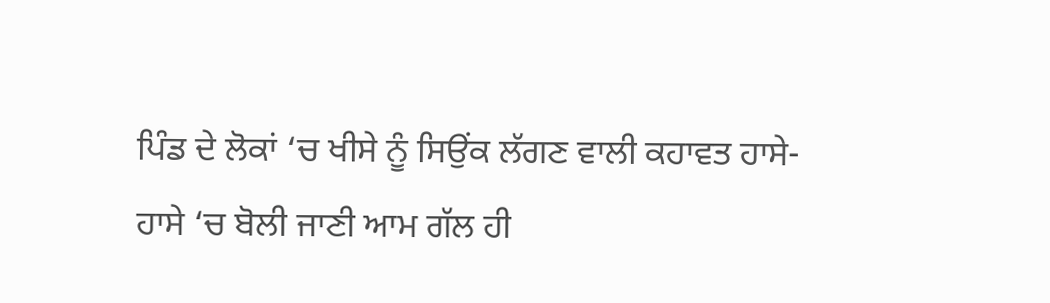ਪਿੰਡ ਦੇ ਲੋਕਾਂ ‘ਚ ਖੀਸੇ ਨੂੰ ਸਿਉਂਕ ਲੱਗਣ ਵਾਲੀ ਕਹਾਵਤ ਹਾਸੇ-ਹਾਸੇ ‘ਚ ਬੋਲੀ ਜਾਣੀ ਆਮ ਗੱਲ ਹੀ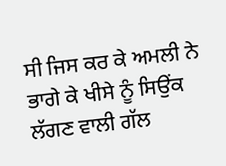ਸੀ ਜਿਸ ਕਰ ਕੇ ਅਮਲੀ ਨੇ ਭਾਗੇ ਕੇ ਖੀਸੇ ਨੂੰ ਸਿਉਂਕ ਲੱਗਣ ਵਾਲੀ ਗੱਲ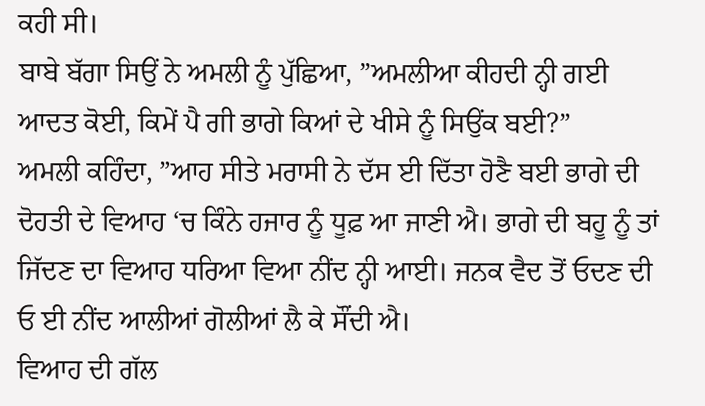ਕਹੀ ਸੀ।
ਬਾਬੇ ਬੱਗਾ ਸਿਉਂ ਨੇ ਅਮਲੀ ਨੂੰ ਪੁੱਛਿਆ, ”ਅਮਲੀਆ ਕੀਹਦੀ ਨ੍ਹੀ ਗਈ ਆਦਤ ਕੋਈ, ਕਿਮੇਂ ਪੈ ਗੀ ਭਾਗੇ ਕਿਆਂ ਦੇ ਖੀਸੇ ਨੂੰ ਸਿਉਂਕ ਬਈ?”
ਅਮਲੀ ਕਹਿੰਦਾ, ”ਆਹ ਸੀਤੇ ਮਰਾਸੀ ਨੇ ਦੱਸ ਈ ਦਿੱਤਾ ਹੋਣੈ ਬਈ ਭਾਗੇ ਦੀ ਦੋਹਤੀ ਦੇ ਵਿਆਹ ‘ਚ ਕਿੰਨੇ ਹਜਾਰ ਨੂੰ ਧੂਫ਼ ਆ ਜਾਣੀ ਐ। ਭਾਗੇ ਦੀ ਬਹੂ ਨੂੰ ਤਾਂ ਜਿੱਦਣ ਦਾ ਵਿਆਹ ਧਰਿਆ ਵਿਆ ਨੀਂਦ ਨ੍ਹੀ ਆਈ। ਜਨਕ ਵੈਦ ਤੋਂ ਓਦਣ ਦੀ ਓ ਈ ਨੀਂਦ ਆਲੀਆਂ ਗੋਲੀਆਂ ਲੈ ਕੇ ਸੌਂਦੀ ਐ।
ਵਿਆਹ ਦੀ ਗੱਲ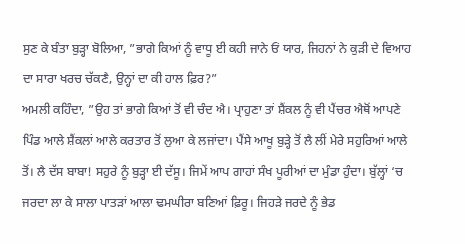ਸੁਣ ਕੇ ਬੰਤਾ ਬੁੜ੍ਹਾ ਬੋਲਿਆ, ”ਭਾਗੇ ਕਿਆਂ ਨੂੰ ਵਾਧੂ ਈ ਕਹੀ ਜਾਨੇ ਓਂ ਯਾਰ, ਜਿਹਨਾਂ ਨੇ ਕੁੜੀ ਦੇ ਵਿਆਹ ਦਾ ਸਾਰਾ ਖਰਚ ਚੱਕਣੈ, ਉਨ੍ਹਾਂ ਦਾ ਕੀ ਹਾਲ ਫ਼ਿਰ?”
ਅਮਲੀ ਕਹਿੰਦਾ, ”ਉਹ ਤਾਂ ਭਾਗੇ ਕਿਆਂ ਤੋਂ ਵੀ ਚੰਦ ਐ। ਪ੍ਰਾਹੁਣਾ ਤਾਂ ਸ਼ੈਂਕਲ ਨੂੰ ਵੀ ਪੈਂਚਰ ਐਥੋਂ ਆਪਣੇ ਪਿੰਡ ਆਲੇ ਸ਼ੈਂਕਲਾਂ ਆਲੇ ਕਰਤਾਰ ਤੋਂ ਲੁਆ ਕੇ ਲਜਾਂਦਾ। ਪੈਂਸੇ ਆਖੂ ਬੁੜ੍ਹੇ ਤੋਂ ਲੈ ਲੀਂ ਮੇਰੇ ਸਹੁਰਿਆਂ ਆਲੇ ਤੋਂ। ਲੈ ਦੱਸ ਬਾਬਾ! ਸਹੁਰੇ ਨੂੰ ਬੁੜ੍ਹਾ ਈ ਦੱਸੂ। ਜਿਮੇਂ ਆਪ ਗਾਹਾਂ ਸੰਖ ਪੂਰੀਆਂ ਦਾ ਮੁੰਡਾ ਹੁੰਦਾ। ਬੁੱਲ੍ਹਾਂ ‘ਚ ਜਰਦਾ ਲਾ ਕੇ ਸਾਲਾ ਪਾਤੜਾਂ ਆਲਾ ਢਮਘੀਰਾ ਬਣਿਆਂ ਫ਼ਿਰੂ। ਜਿਹੜੇ ਜਰਦੇ ਨੂੰ ਭੇਡ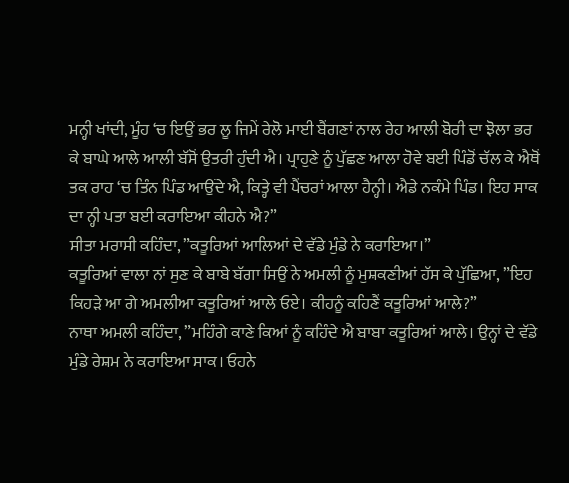ਮਨ੍ਹੀ ਖਾਂਦੀ, ਮੂੰਹ ‘ਚ ਇਉਂ ਭਰ ਲੂ ਜਿਮੇਂ ਰੇਲੋ ਮਾਈ ਬੈਂਗਣਾਂ ਨਾਲ ਰੇਹ ਆਲੀ ਬੋਰੀ ਦਾ ਝੋਲਾ ਭਰ ਕੇ ਬਾਘੇ ਆਲੇ ਆਲੀ ਬੱਸੋਂ ਉਤਰੀ ਹੁੰਦੀ ਐ। ਪ੍ਰਾਹੁਣੇ ਨੂੰ ਪੁੱਛਣ ਆਲਾ ਹੋਵੇ ਬਈ ਪਿੰਡੋਂ ਚੱਲ ਕੇ ਐਥੋਂ ਤਕ ਰਾਹ ‘ਚ ਤਿੰਨ ਪਿੰਡ ਆਉਂਦੇ ਐ, ਕਿਤ੍ਹੇ ਵੀ ਪੈਂਚਰਾਂ ਆਲਾ ਹੈਨ੍ਹੀ। ਐਡੇ ਨਕੰਮੇ ਪਿੰਡ। ਇਹ ਸਾਕ ਦਾ ਨ੍ਹੀ ਪਤਾ ਬਈ ਕਰਾਇਆ ਕੀਹਨੇ ਐ?”
ਸੀਤਾ ਮਰਾਸੀ ਕਹਿੰਦਾ, ”ਕਤੂਰਿਆਂ ਆਲਿਆਂ ਦੇ ਵੱਡੇ ਮੁੰਡੇ ਨੇ ਕਰਾਇਆ।”
ਕਤੂਰਿਆਂ ਵਾਲਾ ਨਾਂ ਸੁਣ ਕੇ ਬਾਬੇ ਬੱਗਾ ਸਿਉਂ ਨੇ ਅਮਲੀ ਨੂੰ ਮੁਸ਼ਕਣੀਆਂ ਹੱਸ ਕੇ ਪੁੱਛਿਆ, ”ਇਹ ਕਿਹੜੇ ਆ ਗੇ ਅਮਲੀਆ ਕਤੂਰਿਆਂ ਆਲੇ ਓਏ। ਕੀਹਨੂੰ ਕਹਿਣੈਂ ਕਤੂਰਿਆਂ ਆਲੇ?”
ਨਾਥਾ ਅਮਲੀ ਕਹਿੰਦਾ, ”ਮਹਿੰਗੇ ਕਾਣੇ ਕਿਆਂ ਨੂੰ ਕਹਿੰਦੇ ਐ ਬਾਬਾ ਕਤੂਰਿਆਂ ਆਲੇ। ਉਨ੍ਹਾਂ ਦੇ ਵੱਡੇ ਮੁੰਡੇ ਰੇਸ਼ਮ ਨੇ ਕਰਾਇਆ ਸਾਕ। ਓਹਨੇ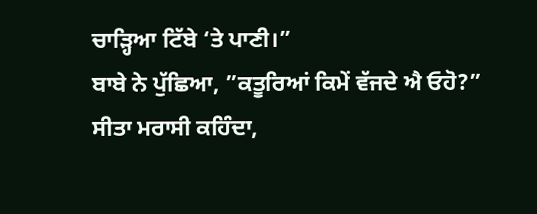ਚਾੜ੍ਹਿਆ ਟਿੱਬੇ ‘ਤੇ ਪਾਣੀ।”
ਬਾਬੇ ਨੇ ਪੁੱਛਿਆ, ”ਕਤੂਰਿਆਂ ਕਿਮੇਂ ਵੱਜਦੇ ਐ ਓਹੋ?”
ਸੀਤਾ ਮਰਾਸੀ ਕਹਿੰਦਾ,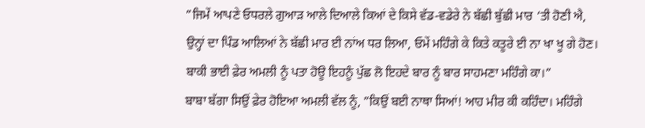”ਜਿਮੇਂ ਆਪਣੇ ਓਧਰਲੇ ਗੁਆੜ ਆਲੇ ਦਿਆਲੇ ਕਿਆਂ ਦੇ ਕਿਸੇ ਵੱਡ-ਵਡੇਰੇ ਨੇ ਬੱਛੀ ਬੁੱਛੀ ਮਾਰ ‘ਤੀ ਹੋਣੀ ਐ, ਉਨ੍ਹਾਂ ਦਾ ਪਿੰਡ ਆਲਿਆਂ ਨੇ ਬੱਛੀ ਮਾਰ ਈ ਨਾਂਅ ਧਰ ਲਿਆ, ਓਮੇਂ ਮਹਿੰਗੇ ਕੇ ਕਿਤੇ ਕਤੂਰੇ ਈ ਨਾ ਖਾ ਖੂ ਗੇ ਹੋਣ। ਬਾਕੀ ਭਾਈ ਫ਼ੇਰ ਅਮਲੀ ਨੂੰ ਪਤਾ ਹੋਊ ਇਹਨੂੰ ਪੁੱਛ ਲੋ ਇਹਦੇ ਬਾਰ ਨੂੰ ਬਾਰ ਸਾਹਮਣਾ ਮਹਿੰਗੇ ਕਾ।”
ਬਾਬਾ ਬੱਗਾ ਸਿਉਂ ਫ਼ੇਰ ਹੋਇਆ ਅਮਲੀ ਵੱਲ ਨੂੰ, ”ਕਿਉਂ ਬਈ ਨਾਥਾ ਸਿਆਂ! ਆਹ ਮੀਰ ਕੀ ਕਹਿੰਦਾ। ਮਹਿੰਗੇ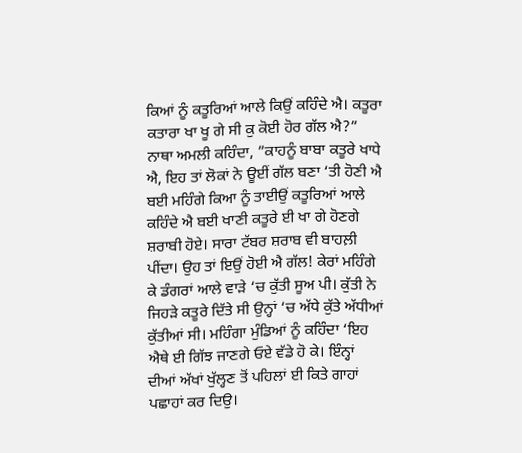ਕਿਆਂ ਨੂੰ ਕਤੂਰਿਆਂ ਆਲੇ ਕਿਉਂ ਕਹਿੰਦੇ ਐ। ਕਤੂਰਾ ਕਤਾਰਾ ਖਾ ਖੂ ਗੇ ਸੀ ਕੁ ਕੋਈ ਹੋਰ ਗੱਲ ਐ?”
ਨਾਥਾ ਅਮਲੀ ਕਹਿੰਦਾ, ”ਕਾਹਨੂੰ ਬਾਬਾ ਕਤੂਰੇ ਖਾਧੇ ਐ, ਇਹ ਤਾਂ ਲੋਕਾਂ ਨੇ ਊਈਂ ਗੱਲ ਬਣਾ ‘ਤੀ ਹੋਣੀ ਐ ਬਈ ਮਹਿੰਗੇ ਕਿਆ ਨੂੰ ਤਾਈਉਂ ਕਤੂਰਿਆਂ ਆਲੇ ਕਹਿੰਦੇ ਐ ਬਈ ਖਾਣੀ ਕਤੂਰੇ ਈ ਖਾ ਗੇ ਹੋਣਗੇ ਸ਼ਰਾਬੀ ਹੋਏ। ਸਾਰਾ ਟੱਬਰ ਸ਼ਰਾਬ ਵੀ ਬਾਹਲ਼ੀ ਪੀਂਦਾ। ਉਹ ਤਾਂ ਇਉਂ ਹੋਈ ਐ ਗੱਲ! ਕੇਰਾਂ ਮਹਿੰਗੇ ਕੇ ਡੰਗਰਾਂ ਆਲੇ ਵਾੜੇ ‘ਚ ਕੁੱਤੀ ਸੂਅ ਪੀ। ਕੁੱਤੀ ਨੇ ਜਿਹੜੇ ਕਤੂਰੇ ਦਿੱਤੇ ਸੀ ਉਨ੍ਹਾਂ ‘ਚ ਅੱਧੇ ਕੁੱਤੇ ਅੱਧੀਆਂ ਕੁੱਤੀਆਂ ਸੀ। ਮਹਿੰਗਾ ਮੁੰਡਿਆਂ ਨੂੰ ਕਹਿੰਦਾ ‘ਇਹ ਐਥੇ ਈ ਗਿੱਝ ਜਾਣਗੇ ਓਏ ਵੱਡੇ ਹੋ ਕੇ। ਇੰਨ੍ਹਾਂ ਦੀਆਂ ਅੱਖਾਂ ਖੁੱਲ੍ਹਣ ਤੋਂ ਪਹਿਲਾਂ ਈ ਕਿਤੇ ਗਾਹਾਂ ਪਛਾਹਾਂ ਕਰ ਦਿਉ।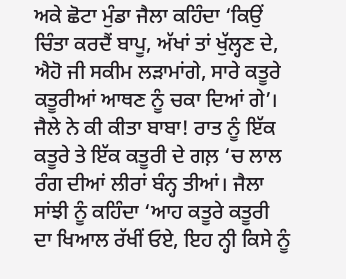ਅਕੇ ਛੋਟਾ ਮੁੰਡਾ ਜੈਲਾ ਕਹਿੰਦਾ ‘ਕਿਉਂ ਚਿੰਤਾ ਕਰਦੈਂ ਬਾਪੂ, ਅੱਖਾਂ ਤਾਂ ਖੁੱਲ੍ਹਣ ਦੇ, ਐਹੋ ਜੀ ਸਕੀਮ ਲੜਾਮਾਂਗੇ, ਸਾਰੇ ਕਤੂਰੇ ਕਤੂਰੀਆਂ ਆਥਣ ਨੂੰ ਚਕਾ ਦਿਆਂ ਗੇ’। ਜੈਲੇ ਨੇ ਕੀ ਕੀਤਾ ਬਾਬਾ! ਰਾਤ ਨੂੰ ਇੱਕ ਕਤੂਰੇ ਤੇ ਇੱਕ ਕਤੂਰੀ ਦੇ ਗਲ਼ ‘ਚ ਲਾਲ ਰੰਗ ਦੀਆਂ ਲੀਰਾਂ ਬੰਨ੍ਹ ਤੀਆਂ। ਜੈਲਾ ਸਾਂਝੀ ਨੂੰ ਕਹਿੰਦਾ ‘ਆਹ ਕਤੂਰੇ ਕਤੂਰੀ ਦਾ ਖਿਆਲ ਰੱਖੀਂ ਓਏ, ਇਹ ਨ੍ਹੀ ਕਿਸੇ ਨੂੰ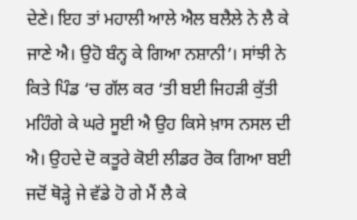ਦੇਣੇ। ਇਹ ਤਾਂ ਮਹਾਲੀ ਆਲੇ ਐਲ ਬਲੈਲੇ ਨੇ ਲੈ ਕੇ ਜਾਣੇ ਐ। ਉਹੋ ਬੰਨ੍ਹ ਕੇ ਗਿਆ ਨਸ਼ਾਨੀ’। ਸਾਂਝੀ ਨੇ ਕਿਤੇ ਪਿੰਡ ‘ਚ ਗੱਲ ਕਰ ‘ਤੀ ਬਈ ਜਿਹੜੀ ਕੁੱਤੀ ਮਹਿੰਗੇ ਕੇ ਘਰੇ ਸੂਈ ਐ ਉਹ ਕਿਸੇ ਖ਼ਾਸ ਨਸਲ ਦੀ ਐ। ਉਹਦੇ ਦੋ ਕਤੂਰੇ ਕੋਈ ਲੀਡਰ ਰੋਕ ਗਿਆ ਬਈ ਜਦੋਂ ਥੋੜ੍ਹੇ ਜੇ ਵੱਡੇ ਹੋ ਗੇ ਮੈਂ ਲੈ ਕੇ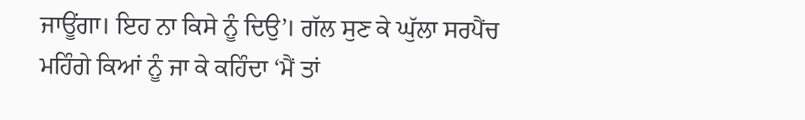ਜਾਊਂਗਾ। ਇਹ ਨਾ ਕਿਸੇ ਨੂੰ ਦਿਉ’। ਗੱਲ ਸੁਣ ਕੇ ਘੁੱਲਾ ਸਰਪੈਂਚ ਮਹਿੰਗੇ ਕਿਆਂ ਨੂੰ ਜਾ ਕੇ ਕਹਿੰਦਾ ‘ਮੈਂ ਤਾਂ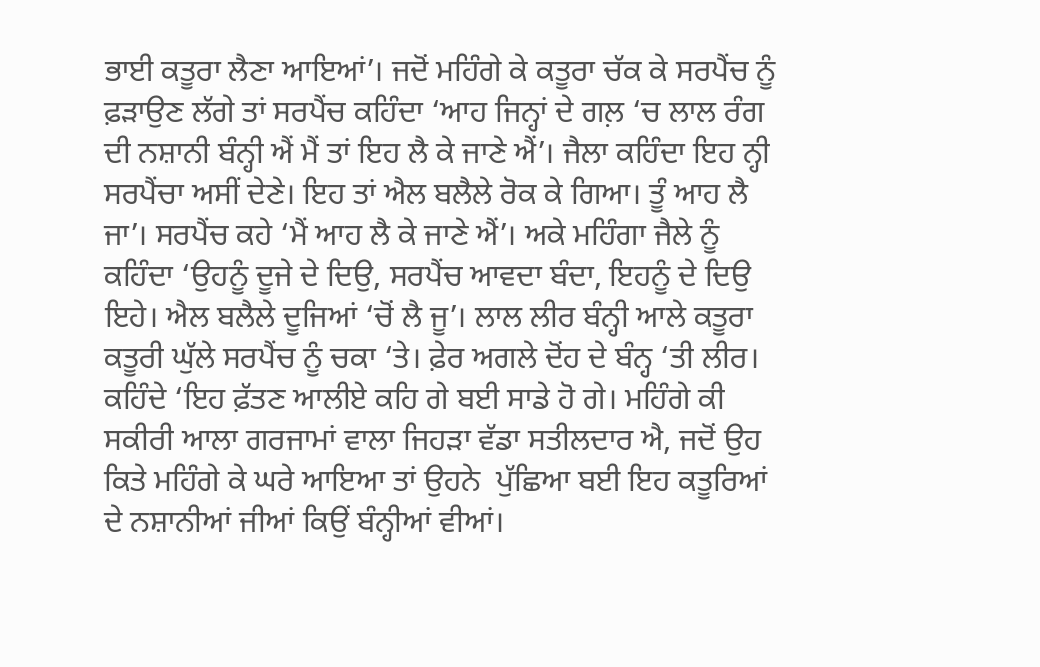ਭਾਈ ਕਤੂਰਾ ਲੈਣਾ ਆਇਆਂ’। ਜਦੋਂ ਮਹਿੰਗੇ ਕੇ ਕਤੂਰਾ ਚੱਕ ਕੇ ਸਰਪੈਂਚ ਨੂੰ ਫ਼ੜਾਉਣ ਲੱਗੇ ਤਾਂ ਸਰਪੈਂਚ ਕਹਿੰਦਾ ‘ਆਹ ਜਿਨ੍ਹਾਂ ਦੇ ਗਲ਼ ‘ਚ ਲਾਲ ਰੰਗ ਦੀ ਨਸ਼ਾਨੀ ਬੰਨ੍ਹੀ ਐਂ ਮੈਂ ਤਾਂ ਇਹ ਲੈ ਕੇ ਜਾਣੇ ਐਂ’। ਜੈਲਾ ਕਹਿੰਦਾ ਇਹ ਨ੍ਹੀ ਸਰਪੈਂਚਾ ਅਸੀਂ ਦੇਣੇ। ਇਹ ਤਾਂ ਐਲ ਬਲੈਲੇ ਰੋਕ ਕੇ ਗਿਆ। ਤੂੰ ਆਹ ਲੈ ਜਾ’। ਸਰਪੈਂਚ ਕਹੇ ‘ਮੈਂ ਆਹ ਲੈ ਕੇ ਜਾਣੇ ਐਂ’। ਅਕੇ ਮਹਿੰਗਾ ਜੈਲੇ ਨੂੰ ਕਹਿੰਦਾ ‘ਉਹਨੂੰ ਦੂਜੇ ਦੇ ਦਿਉ, ਸਰਪੈਂਚ ਆਵਦਾ ਬੰਦਾ, ਇਹਨੂੰ ਦੇ ਦਿਉ ਇਹੇ। ਐਲ ਬਲੈਲੇ ਦੂਜਿਆਂ ‘ਚੋਂ ਲੈ ਜੂ’। ਲਾਲ ਲੀਰ ਬੰਨ੍ਹੀ ਆਲੇ ਕਤੂਰਾ ਕਤੂਰੀ ਘੁੱਲੇ ਸਰਪੈਂਚ ਨੂੰ ਚਕਾ ‘ਤੇ। ਫ਼ੇਰ ਅਗਲੇ ਦੋਂਹ ਦੇ ਬੰਨ੍ਹ ‘ਤੀ ਲੀਰ। ਕਹਿੰਦੇ ‘ਇਹ ਫ਼ੱਤਣ ਆਲੀਏ ਕਹਿ ਗੇ ਬਈ ਸਾਡੇ ਹੋ ਗੇ। ਮਹਿੰਗੇ ਕੀ ਸਕੀਰੀ ਆਲਾ ਗਰਜਾਮਾਂ ਵਾਲਾ ਜਿਹੜਾ ਵੱਡਾ ਸਤੀਲਦਾਰ ਐ, ਜਦੋਂ ਉਹ ਕਿਤੇ ਮਹਿੰਗੇ ਕੇ ਘਰੇ ਆਇਆ ਤਾਂ ਉਹਨੇ  ਪੁੱਛਿਆ ਬਈ ਇਹ ਕਤੂਰਿਆਂ ਦੇ ਨਸ਼ਾਨੀਆਂ ਜੀਆਂ ਕਿਉਂ ਬੰਨ੍ਹੀਆਂ ਵੀਆਂ।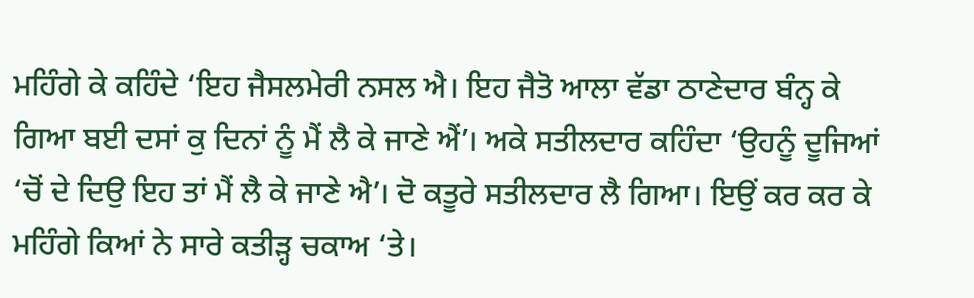ਮਹਿੰਗੇ ਕੇ ਕਹਿੰਦੇ ‘ਇਹ ਜੈਸਲਮੇਰੀ ਨਸਲ ਐ। ਇਹ ਜੈਤੋ ਆਲਾ ਵੱਡਾ ਠਾਣੇਦਾਰ ਬੰਨ੍ਹ ਕੇ ਗਿਆ ਬਈ ਦਸਾਂ ਕੁ ਦਿਨਾਂ ਨੂੰ ਮੈਂ ਲੈ ਕੇ ਜਾਣੇ ਐਂ’। ਅਕੇ ਸਤੀਲਦਾਰ ਕਹਿੰਦਾ ‘ਉਹਨੂੰ ਦੂਜਿਆਂ ‘ਚੋਂ ਦੇ ਦਿਉ ਇਹ ਤਾਂ ਮੈਂ ਲੈ ਕੇ ਜਾਣੇ ਐ’। ਦੋ ਕਤੂਰੇ ਸਤੀਲਦਾਰ ਲੈ ਗਿਆ। ਇਉਂ ਕਰ ਕਰ ਕੇ ਮਹਿੰਗੇ ਕਿਆਂ ਨੇ ਸਾਰੇ ਕਤੀੜ੍ਹ ਚਕਾਅ ‘ਤੇ।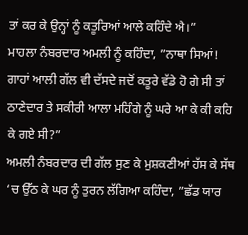ਤਾਂ ਕਰ ਕੇ ਉਨ੍ਹਾਂ ਨੂੰ ਕਤੂਰਿਆਂ ਆਲੇ ਕਹਿੰਦੇ ਐ।”
ਮਾਹਲਾ ਨੰਬਰਦਾਰ ਅਮਲੀ ਨੂੰ ਕਹਿੰਦਾ, ”ਨਾਥਾ ਸਿਆਂ! ਗਾਹਾਂ ਆਲੀ ਗੱਲ ਵੀ ਦੱਸਦੇ ਜਦੋਂ ਕਤੂਰੇ ਵੱਡੇ ਹੋ ਗੇ ਸੀ ਤਾਂ ਠਾਣੇਦਾਰ ਤੇ ਸਕੀਰੀ ਆਲਾ ਮਹਿੰਗੇ ਨੂੰ ਘਰੇ ਆ ਕੇ ਕੀ ਕਹਿ ਕੇ ਗਏ ਸੀ?”
ਅਮਲੀ ਨੰਬਰਦਾਰ ਦੀ ਗੱਲ ਸੁਣ ਕੇ ਮੁਸ਼ਕਣੀਆਂ ਹੱਸ ਕੇ ਸੱਥ ‘ਚ ਉੱਠ ਕੇ ਘਰ ਨੂੰ ਤੁਰਨ ਲੱਗਿਆ ਕਹਿੰਦਾ, ”ਛੱਡ ਯਾਰ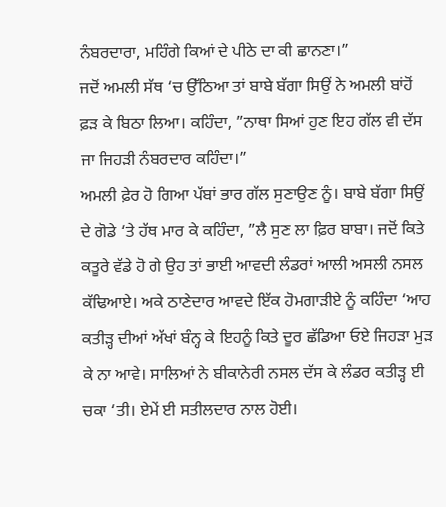ਨੰਬਰਦਾਰਾ, ਮਹਿੰਗੇ ਕਿਆਂ ਦੇ ਪੀਠੇ ਦਾ ਕੀ ਛਾਨਣਾ।”
ਜਦੋਂ ਅਮਲੀ ਸੱਥ ‘ਚ ਉੱਠਿਆ ਤਾਂ ਬਾਬੇ ਬੱਗਾ ਸਿਉਂ ਨੇ ਅਮਲੀ ਬਾਂਹੋਂ ਫ਼ੜ ਕੇ ਬਿਠਾ ਲਿਆ। ਕਹਿੰਦਾ, ”ਨਾਥਾ ਸਿਆਂ ਹੁਣ ਇਹ ਗੱਲ ਵੀ ਦੱਸ ਜਾ ਜਿਹੜੀ ਨੰਬਰਦਾਰ ਕਹਿੰਦਾ।”
ਅਮਲੀ ਫ਼ੇਰ ਹੋ ਗਿਆ ਪੱਬਾਂ ਭਾਰ ਗੱਲ ਸੁਣਾਉਣ ਨੂੰ। ਬਾਬੇ ਬੱਗਾ ਸਿਉਂ ਦੇ ਗੋਡੇ ‘ਤੇ ਹੱਥ ਮਾਰ ਕੇ ਕਹਿੰਦਾ, ”ਲੈ ਸੁਣ ਲਾ ਫ਼ਿਰ ਬਾਬਾ। ਜਦੋਂ ਕਿਤੇ ਕਤੂਰੇ ਵੱਡੇ ਹੋ ਗੇ ਉਹ ਤਾਂ ਭਾਈ ਆਵਦੀ ਲੰਡਰਾਂ ਆਲੀ ਅਸਲੀ ਨਸਲ ਕੱਢਿਆਏ। ਅਕੇ ਠਾਣੇਦਾਰ ਆਵਦੇ ਇੱਕ ਹੋਮਗਾੜੀਏ ਨੂੰ ਕਹਿੰਦਾ ‘ਆਹ ਕਤੀੜ੍ਹ ਦੀਆਂ ਅੱਖਾਂ ਬੰਨ੍ਹ ਕੇ ਇਹਨੂੰ ਕਿਤੇ ਦੂਰ ਛੱਡਿਆ ਓਏ ਜਿਹੜਾ ਮੁੜ ਕੇ ਨਾ ਆਵੇ। ਸਾਲਿਆਂ ਨੇ ਬੀਕਾਨੇਰੀ ਨਸਲ ਦੱਸ ਕੇ ਲੰਡਰ ਕਤੀੜ੍ਹ ਈ ਚਕਾ ‘ਤੀ। ਏਮੇਂ ਈ ਸਤੀਲਦਾਰ ਨਾਲ ਹੋਈ।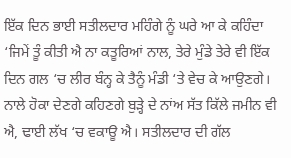ਇੱਕ ਦਿਨ ਭਾਈ ਸਤੀਲਦਾਰ ਮਹਿੰਗੇ ਨੂੰ ਘਰੇ ਆ ਕੇ ਕਹਿੰਦਾ ‘ਜਿਮੇਂ ਤੂੰ ਕੀਤੀ ਐ ਨਾ ਕਤੂਰਿਆਂ ਨਾਲ, ਤੇਰੇ ਮੁੰਡੇ ਤੇਰੇ ਵੀ ਇੱਕ ਦਿਨ ਗਲ ‘ਚ ਲੀਰ ਬੰਨ੍ਹ ਕੇ ਤੈਨੂੰ ਮੰਡੀ ‘ਤੇ ਵੇਚ ਕੇ ਆਉਣਗੇ। ਨਾਲੇ ਹੋਕਾ ਦੇਣਗੇ ਕਹਿਣਗੇ ਬੁੜ੍ਹੇ ਦੇ ਨਾਂਅ ਸੱਤ ਕਿੱਲੇ ਜਮੀਨ ਵੀ ਐ, ਢਾਈ ਲੱਖ ‘ਚ ਵਕਾਊ ਐ। ਸਤੀਲਦਾਰ ਦੀ ਗੱਲ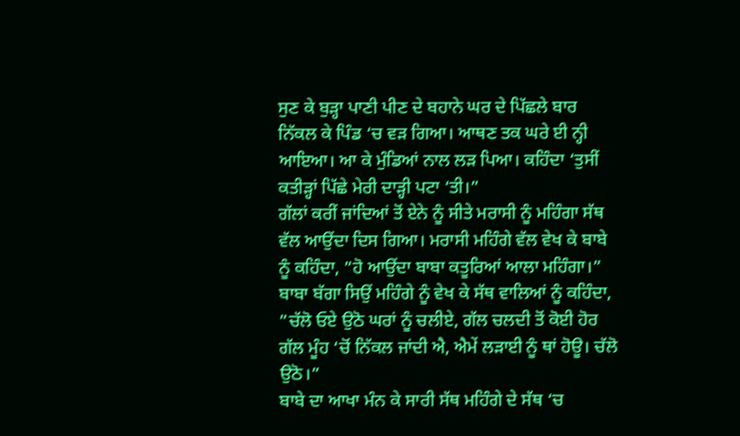ਸੁਣ ਕੇ ਬੁੜ੍ਹਾ ਪਾਣੀ ਪੀਣ ਦੇ ਬਹਾਨੇ ਘਰ ਦੇ ਪਿੱਛਲੇ ਬਾਰ ਨਿੱਕਲ ਕੇ ਪਿੰਡ ‘ਚ ਵੜ ਗਿਆ। ਆਥਣ ਤਕ ਘਰੇ ਈ ਨ੍ਹੀ ਆਇਆ। ਆ ਕੇ ਮੁੰਡਿਆਂ ਨਾਲ ਲੜ ਪਿਆ। ਕਹਿੰਦਾ ‘ਤੁਸੀਂ ਕਤੀੜ੍ਹਾਂ ਪਿੱਛੇ ਮੇਰੀ ਦਾੜ੍ਹੀ ਪਟਾ ‘ਤੀ।”
ਗੱਲਾਂ ਕਰੀਂ ਜਾਂਦਿਆਂ ਤੋਂ ਏਨੇ ਨੂੰ ਸੀਤੇ ਮਰਾਸੀ ਨੂੰ ਮਹਿੰਗਾ ਸੱਥ ਵੱਲ ਆਉਂਦਾ ਦਿਸ ਗਿਆ। ਮਰਾਸੀ ਮਹਿੰਗੇ ਵੱਲ ਵੇਖ ਕੇ ਬਾਬੇ ਨੂੰ ਕਹਿੰਦਾ, ”ਹੋ ਆਉਂਦਾ ਬਾਬਾ ਕਤੂਰਿਆਂ ਆਲਾ ਮਹਿੰਗਾ।”
ਬਾਬਾ ਬੱਗਾ ਸਿਉਂ ਮਹਿੰਗੇ ਨੂੰ ਵੇਖ ਕੇ ਸੱਥ ਵਾਲਿਆਂ ਨੂੰ ਕਹਿੰਦਾ, ”ਚੱਲੋ ਓਏ ਉਠੋ ਘਰਾਂ ਨੂੰ ਚਲੀਏ, ਗੱਲ ਚਲਦੀ ਤੋਂ ਕੋਈ ਹੋਰ ਗੱਲ ਮੂੰਹ ‘ਚੋਂ ਨਿੱਕਲ ਜਾਂਦੀ ਐ, ਐਮੇਂ ਲੜਾਈ ਨੂੰ ਥਾਂ ਹੋਊ। ਚੱਲੋ ਉਠੋ।”
ਬਾਬੇ ਦਾ ਆਖਾ ਮੰਨ ਕੇ ਸਾਰੀ ਸੱਥ ਮਹਿੰਗੇ ਦੇ ਸੱਥ ‘ਚ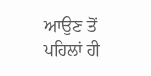ਆਉਣ ਤੋਂ ਪਹਿਲਾਂ ਹੀ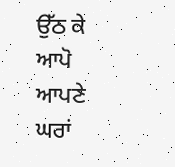ਉੱਠ ਕੇ ਆਪੋ ਆਪਣੇ ਘਰਾਂ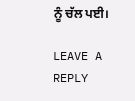ਨੂੰ ਚੱਲ ਪਈ।

LEAVE A REPLY